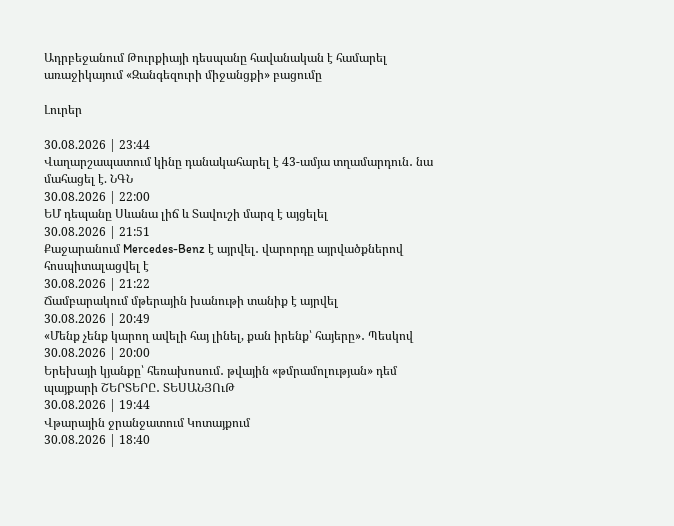Ադրբեջանում Թուրքիայի դեսպանը հավանական է համարել առաջիկայում «Զանգեզուրի միջանցքի» բացումը

Լուրեր

30.08.2026 | 23:44
Վաղարշապատում կինը դանակահարել է 43-ամյա տղամարդուն․ նա մահացել է. ՆԳՆ
30.08.2026 | 22:00
ԵՄ դեպանը Սևանա լիճ և Տավուշի մարզ է այցելել
30.08.2026 | 21:51
Քաջարանում Mercedes-Benz է այրվել․ վարորդը այրվածքներով հոսպիտալացվել է
30.08.2026 | 21:22
Ճամբարակում մթերային խանութի տանիք է այրվել
30.08.2026 | 20:49
«Մենք չենք կարող ավելի հայ լինել, քան իրենք՝ հայերը»․ Պեսկով
30.08.2026 | 20:00
Երեխայի կյանքը՝ հեռախոսում․ թվային «թմրամոլության» դեմ պայքարի ՇԵՐՏԵՐԸ․ ՏԵՍԱՆՅՈւԹ
30.08.2026 | 19:44
Վթարային ջրանջատում Կոտայքում
30.08.2026 | 18:40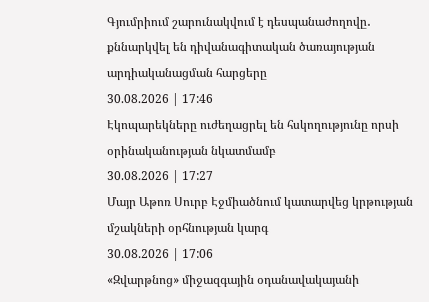Գյումրիում շարունակվում է դեսպանաժողովը․ քննարկվել են դիվանագիտական ծառայության արդիականացման հարցերը
30.08.2026 | 17:46
Էկոպարեկները ուժեղացրել են հսկողությունը որսի օրինականության նկատմամբ
30.08.2026 | 17:27
Մայր Աթոռ Սուրբ Էջմիածնում կատարվեց կրթության մշակների օրհնության կարգ
30.08.2026 | 17:06
«Զվարթնոց» միջազգային օդանավակայանի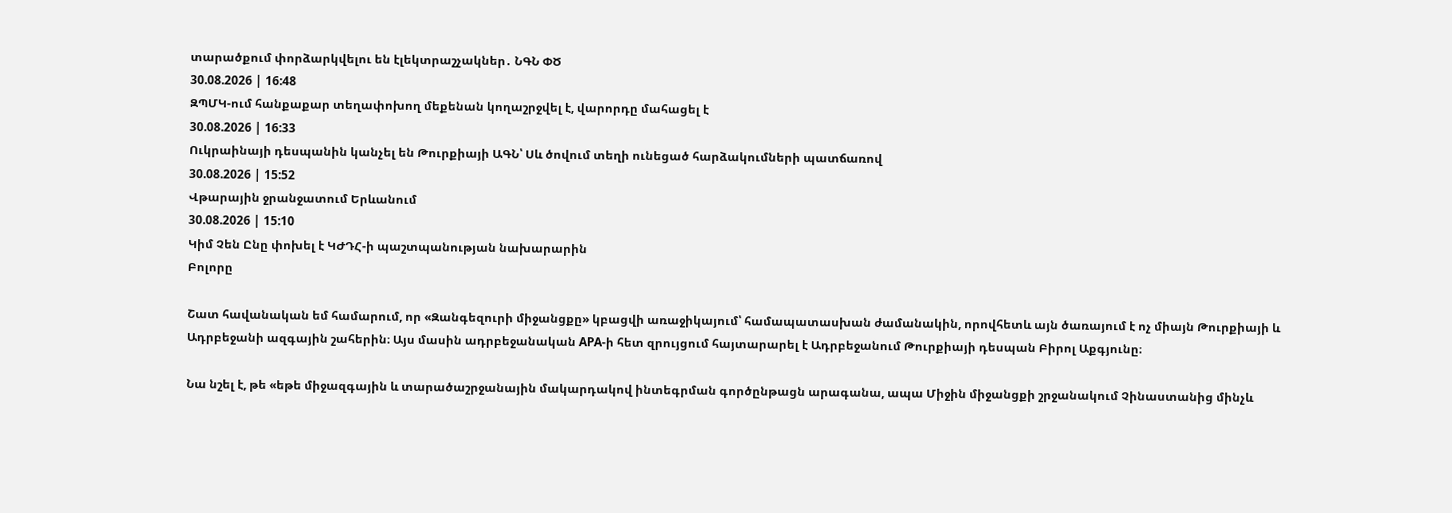տարածքում փորձարկվելու են էլեկտրաշչակներ․ ՆԳՆ ՓԾ
30.08.2026 | 16:48
ԶՊՄԿ-ում հանքաքար տեղափոխող մեքենան կողաշրջվել է, վարորդը մահացել է
30.08.2026 | 16:33
Ուկրաինայի դեսպանին կանչել են Թուրքիայի ԱԳՆ՝ Սև ծովում տեղի ունեցած հարձակումների պատճառով
30.08.2026 | 15:52
Վթարային ջրանջատում Երևանում
30.08.2026 | 15:10
Կիմ Չեն Ընը փոխել է ԿԺԴՀ-ի պաշտպանության նախարարին
Բոլորը

Շատ հավանական եմ համարում, որ «Զանգեզուրի միջանցքը» կբացվի առաջիկայում՝ համապատասխան ժամանակին, որովհետև այն ծառայում է ոչ միայն Թուրքիայի և Ադրբեջանի ազգային շահերին։ Այս մասին ադրբեջանական APA-ի հետ զրույցում հայտարարել է Ադրբեջանում Թուրքիայի դեսպան Բիրոլ Աքգյունը։

Նա նշել է, թե «եթե միջազգային և տարածաշրջանային մակարդակով ինտեգրման գործընթացն արագանա, ապա Միջին միջանցքի շրջանակում Չինաստանից մինչև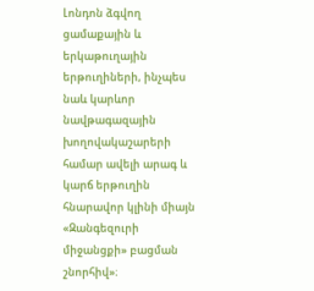Լոնդոն ձգվող ցամաքային և երկաթուղային երթուղիների, ինչպես նաև կարևոր նավթագազային խողովակաշարերի համար ավելի արագ և կարճ երթուղին հնարավոր կլինի միայն «Զանգեզուրի միջանցքի» բացման շնորհիվ»։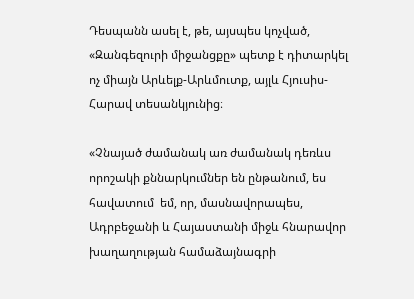Դեսպանն ասել է, թե, այսպես կոչված, «Զանգեզուրի միջանցքը» պետք է դիտարկել ոչ միայն Արևելք-Արևմուտք, այլև Հյուսիս-Հարավ տեսանկյունից։

«Չնայած ժամանակ առ ժամանակ դեռևս որոշակի քննարկումներ են ընթանում, ես հավատում  եմ, որ, մասնավորապես, Ադրբեջանի և Հայաստանի միջև հնարավոր խաղաղության համաձայնագրի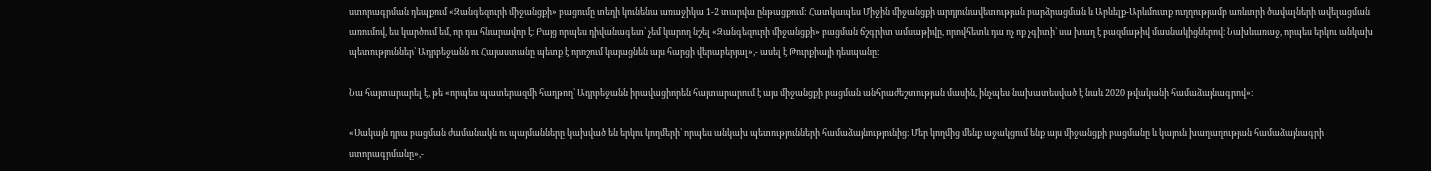ստորագրման դեպքում «Զանգեզուրի միջանցքի» բացումը տեղի կունենա առաջիկա 1-2 տարվա ընթացքում: Հատկապես Միջին միջանցքի արդյունավետության բարձրացման և Արևելք-Արևմուտք ուղղությամբ առևտրի ծավալների ավելացման առումով, ես կարծում եմ, որ դա հնարավոր է։ Բայց որպես դիվանագետ՝ չեմ կարող նշել «Զանգեզուրի միջանցքի» բացման ճշգրիտ ամսաթիվը, որովհետև դա ոչ ոք չգիտի՝ սա խաղ է բազմաթիվ մասնակիցներով։ Նախևառաջ, որպես երկու անկախ պետություններ՝ Ադրբեջանն ու Հայաստանը պետք է որոշում կայացնեն այս հարցի վերաբերյալ»,- ասել է Թուրքիայի դեսպանը։

Նա հայտարարել է, թե «որպես պատերազմի հաղթող՝ Ադրբեջանն իրավացիորեն հայտարարում է այս միջանցքի բացման անհրաժեշտության մասին, ինչպես նախատեսված է նաև 2020 թվականի համաձայնագրով»։

«Սակայն դրա բացման ժամանակն ու պայմանները կախված են երկու կողմերի՝ որպես անկախ պետությունների համաձայնությունից։ Մեր կողմից մենք աջակցում ենք այս միջանցքի բացմանը և կայուն խաղաղության համաձայնագրի ստորագրմանը»,-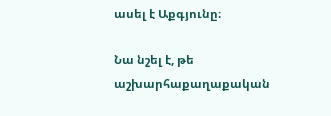ասել է Աքգյունը։

Նա նշել է, թե աշխարհաքաղաքական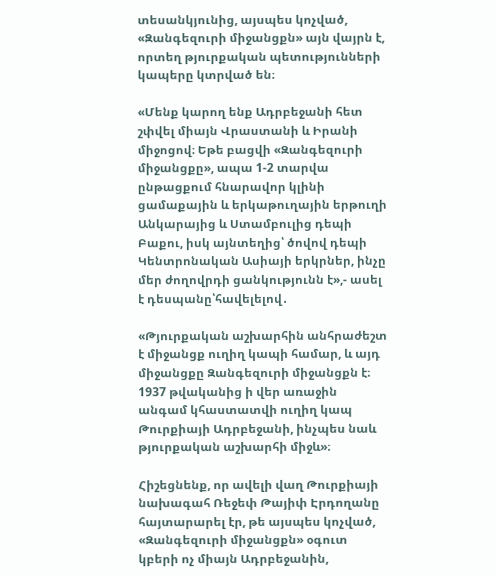տեսանկյունից, այսպես կոչված, «Զանգեզուրի միջանցքն» այն վայրն է, որտեղ թյուրքական պետությունների կապերը կտրված են։

«Մենք կարող ենք Ադրբեջանի հետ շփվել միայն Վրաստանի և Իրանի միջոցով։ Եթե բացվի «Զանգեզուրի միջանցքը», ապա 1-2 տարվա ընթացքում հնարավոր կլինի ցամաքային և երկաթուղային երթուղի Անկարայից և Ստամբուլից դեպի Բաքու, իսկ այնտեղից՝ ծովով դեպի Կենտրոնական Ասիայի երկրներ, ինչը մեր ժողովրդի ցանկությունն է»,- ասել է դեսպանը՝հավելելով․

«Թյուրքական աշխարհին անհրաժեշտ է միջանցք ուղիղ կապի համար, և այդ միջանցքը Զանգեզուրի միջանցքն է։ 1937 թվականից ի վեր առաջին անգամ կհաստատվի ուղիղ կապ Թուրքիայի Ադրբեջանի, ինչպես նաև թյուրքական աշխարհի միջև»։

Հիշեցնենք, որ ավելի վաղ Թուրքիայի նախագահ Ռեջեփ Թայիփ Էրդողանը հայտարարել էր, թե այսպես կոչված, «Զանգեզուրի միջանցքն» օգուտ կբերի ոչ միայն Ադրբեջանին,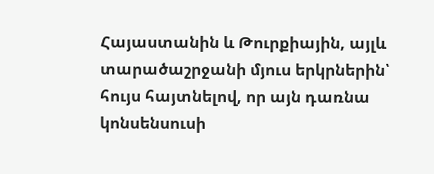Հայաստանին և Թուրքիային, այլև տարածաշրջանի մյուս երկրներին՝ հույս հայտնելով, որ այն դառնա կոնսենսուսի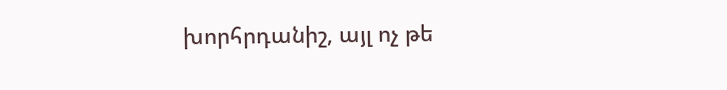խորհրդանիշ, այլ ոչ թե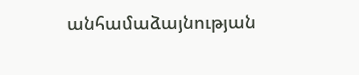անհամաձայնության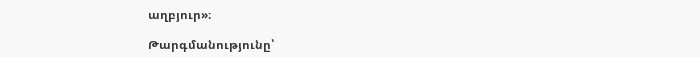աղբյուր»։

Թարգմանությունը՝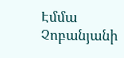Էմմա Չոբանյանի